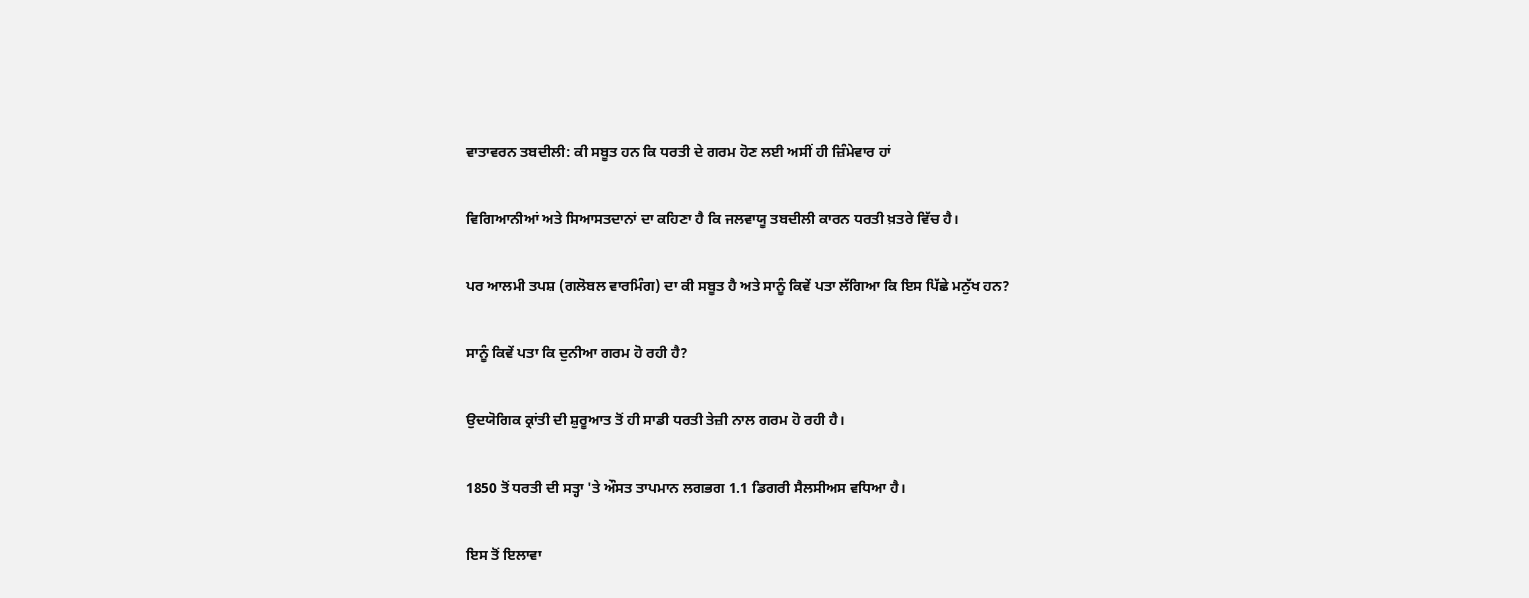ਵਾਤਾਵਰਨ ਤਬਦੀਲੀ: ਕੀ ਸਬੂਤ ਹਨ ਕਿ ਧਰਤੀ ਦੇ ਗਰਮ ਹੋਣ ਲਈ ਅਸੀਂ ਹੀ ਜ਼ਿੰਮੇਵਾਰ ਹਾਂ

ਵਿਗਿਆਨੀਆਂ ਅਤੇ ਸਿਆਸਤਦਾਨਾਂ ਦਾ ਕਹਿਣਾ ਹੈ ਕਿ ਜਲਵਾਯੂ ਤਬਦੀਲੀ ਕਾਰਨ ਧਰਤੀ ਖ਼ਤਰੇ ਵਿੱਚ ਹੈ।

ਪਰ ਆਲਮੀ ਤਪਸ਼ (ਗਲੋਬਲ ਵਾਰਮਿੰਗ) ਦਾ ਕੀ ਸਬੂਤ ਹੈ ਅਤੇ ਸਾਨੂੰ ਕਿਵੇਂ ਪਤਾ ਲੱਗਿਆ ਕਿ ਇਸ ਪਿੱਛੇ ਮਨੁੱਖ ਹਨ?

ਸਾਨੂੰ ਕਿਵੇਂ ਪਤਾ ਕਿ ਦੁਨੀਆ ਗਰਮ ਹੋ ਰਹੀ ਹੈ?

ਉਦਯੋਗਿਕ ਕ੍ਰਾਂਤੀ ਦੀ ਸ਼ੁਰੂਆਤ ਤੋਂ ਹੀ ਸਾਡੀ ਧਰਤੀ ਤੇਜ਼ੀ ਨਾਲ ਗਰਮ ਹੋ ਰਹੀ ਹੈ।

1850 ਤੋਂ ਧਰਤੀ ਦੀ ਸਤ੍ਹਾ 'ਤੇ ਔਸਤ ਤਾਪਮਾਨ ਲਗਭਗ 1.1 ਡਿਗਰੀ ਸੈਲਸੀਅਸ ਵਧਿਆ ਹੈ।

ਇਸ ਤੋਂ ਇਲਾਵਾ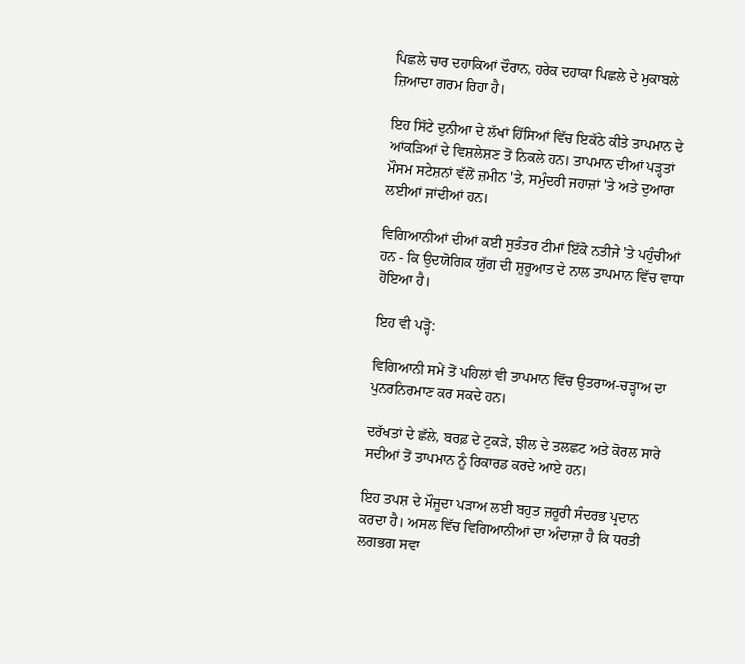ਪਿਛਲੇ ਚਾਰ ਦਹਾਕਿਆਂ ਦੌਰਾਨ, ਹਰੇਕ ਦਹਾਕਾ ਪਿਛਲੇ ਦੇ ਮੁਕਾਬਲੇ ਜ਼ਿਆਦਾ ਗਰਮ ਰਿਹਾ ਹੈ।

ਇਹ ਸਿੱਟੇ ਦੁਨੀਆ ਦੇ ਲੱਖਾਂ ਹਿੱਸਿਆਂ ਵਿੱਚ ਇਕੱਠੇ ਕੀਤੇ ਤਾਪਮਾਨ ਦੇ ਆਂਕੜਿਆਂ ਦੇ ਵਿਸ਼ਲੇਸ਼ਣ ਤੋਂ ਨਿਕਲੇ ਹਨ। ਤਾਪਮਾਨ ਦੀਆਂ ਪੜ੍ਹਤਾਂ ਮੌਸਮ ਸਟੇਸ਼ਨਾਂ ਵੱਲੋਂ ਜ਼ਮੀਨ 'ਤੇ, ਸਮੁੰਦਰੀ ਜਹਾਜ਼ਾਂ 'ਤੇ ਅਤੇ ਦੁਆਰਾ ਲਈਆਂ ਜਾਂਦੀਆਂ ਹਨ।

ਵਿਗਿਆਨੀਆਂ ਦੀਆਂ ਕਈ ਸੁਤੰਤਰ ਟੀਮਾਂ ਇੱਕੋ ਨਤੀਜੇ 'ਤੇ ਪਹੁੰਚੀਆਂ ਹਨ - ਕਿ ਉਦਯੋਗਿਕ ਯੁੱਗ ਦੀ ਸ਼ੁਰੂਆਤ ਦੇ ਨਾਲ ਤਾਪਮਾਨ ਵਿੱਚ ਵਾਧਾ ਹੋਇਆ ਹੈ।

ਇਹ ਵੀ ਪੜ੍ਹੋ:

ਵਿਗਿਆਨੀ ਸਮੇਂ ਤੋਂ ਪਹਿਲਾਂ ਵੀ ਤਾਪਮਾਨ ਵਿੱਚ ਉਤਰਾਅ-ਚੜ੍ਹਾਅ ਦਾ ਪੁਨਰਨਿਰਮਾਣ ਕਰ ਸਕਦੇ ਹਨ।

ਦਰੱਖਤਾਂ ਦੇ ਛੱਲੇ, ਬਰਫ਼ ਦੇ ਟੁਕੜੇ, ਝੀਲ ਦੇ ਤਲਛਟ ਅਤੇ ਕੋਰਲ ਸਾਰੇ ਸਦੀਆਂ ਤੋਂ ਤਾਪਮਾਨ ਨੂੰ ਰਿਕਾਰਡ ਕਰਦੇ ਆਏ ਹਨ।

ਇਹ ਤਪਸ਼ ਦੇ ਮੌਜੂਦਾ ਪੜਾਅ ਲਈ ਬਹੁਤ ਜ਼ਰੂਰੀ ਸੰਦਰਭ ਪ੍ਰਦਾਨ ਕਰਦਾ ਹੈ। ਅਸਲ ਵਿੱਚ ਵਿਗਿਆਨੀਆਂ ਦਾ ਅੰਦਾਜ਼ਾ ਹੈ ਕਿ ਧਰਤੀ ਲਗਭਗ ਸਵਾ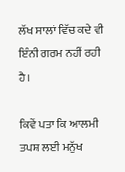ਲੱਖ ਸਾਲਾਂ ਵਿੱਚ ਕਦੇ ਵੀ ਇੰਨੀ ਗਰਮ ਨਹੀਂ ਰਹੀ ਹੈ।

ਕਿਵੇਂ ਪਤਾ ਕਿ ਆਲਮੀ ਤਪਸ਼ ਲਈ ਮਨੁੱਖ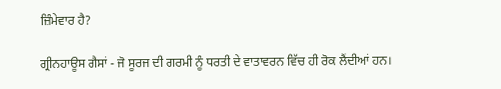ਜ਼ਿੰਮੇਵਾਰ ਹੈ?

ਗ੍ਰੀਨਹਾਊਸ ਗੈਸਾਂ - ਜੋ ਸੂਰਜ ਦੀ ਗਰਮੀ ਨੂੰ ਧਰਤੀ ਦੇ ਵਾਤਾਵਰਨ ਵਿੱਚ ਹੀ ਰੋਕ ਲੈਂਦੀਆਂ ਹਨ।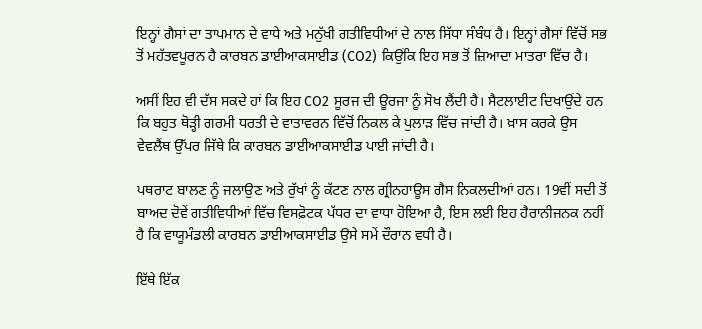ਇਨ੍ਹਾਂ ਗੈਸਾਂ ਦਾ ਤਾਪਮਾਨ ਦੇ ਵਾਧੇ ਅਤੇ ਮਨੁੱਖੀ ਗਤੀਵਿਧੀਆਂ ਦੇ ਨਾਲ ਸਿੱਧਾ ਸੰਬੰਧ ਹੈ। ਇਨ੍ਹਾਂ ਗੈਸਾਂ ਵਿੱਚੋਂ ਸਭ ਤੋਂ ਮਹੱਤਵਪੂਰਨ ਹੈ ਕਾਰਬਨ ਡਾਈਆਕਸਾਈਡ (CO2) ਕਿਉਂਕਿ ਇਹ ਸਭ ਤੋਂ ਜ਼ਿਆਦਾ ਮਾਤਰਾ ਵਿੱਚ ਹੈ।

ਅਸੀਂ ਇਹ ਵੀ ਦੱਸ ਸਕਦੇ ਹਾਂ ਕਿ ਇਹ CO2 ਸੂਰਜ ਦੀ ਊਰਜਾ ਨੂੰ ਸੋਖ ਲੈਂਦੀ ਹੈ। ਸੈਟਲਾਈਟ ਦਿਖਾਉਂਦੇ ਹਨ ਕਿ ਬਹੁਤ ਥੋੜ੍ਹੀ ਗਰਮੀ ਧਰਤੀ ਦੇ ਵਾਤਾਵਰਨ ਵਿੱਚੋਂ ਨਿਕਲ ਕੇ ਪੁਲਾੜ ਵਿੱਚ ਜਾਂਦੀ ਹੈ। ਖ਼ਾਸ ਕਰਕੇ ਉਸ ਵੇਵਲੈਂਥ ਉੱਪਰ ਜਿੱਥੇ ਕਿ ਕਾਰਬਨ ਡਾਈਆਕਸਾਈਡ ਪਾਈ ਜਾਂਦੀ ਹੈ।

ਪਥਰਾਟ ਬਾਲਣ ਨੂੰ ਜਲਾਉਣ ਅਤੇ ਰੁੱਖਾਂ ਨੂੰ ਕੱਟਣ ਨਾਲ ਗ੍ਰੀਨਹਾਊਸ ਗੈਸ ਨਿਕਲਦੀਆਂ ਹਨ। 19ਵੀਂ ਸਦੀ ਤੋਂ ਬਾਅਦ ਦੋਵੇਂ ਗਤੀਵਿਧੀਆਂ ਵਿੱਚ ਵਿਸਫ਼ੋਟਕ ਪੱਧਰ ਦਾ ਵਾਧਾ ਹੋਇਆ ਹੈ, ਇਸ ਲਈ ਇਹ ਹੈਰਾਨੀਜਨਕ ਨਹੀਂ ਹੈ ਕਿ ਵਾਯੂਮੰਡਲੀ ਕਾਰਬਨ ਡਾਈਆਕਸਾਈਡ ਉਸੇ ਸਮੇਂ ਦੌਰਾਨ ਵਧੀ ਹੈ।

ਇੱਥੇ ਇੱਕ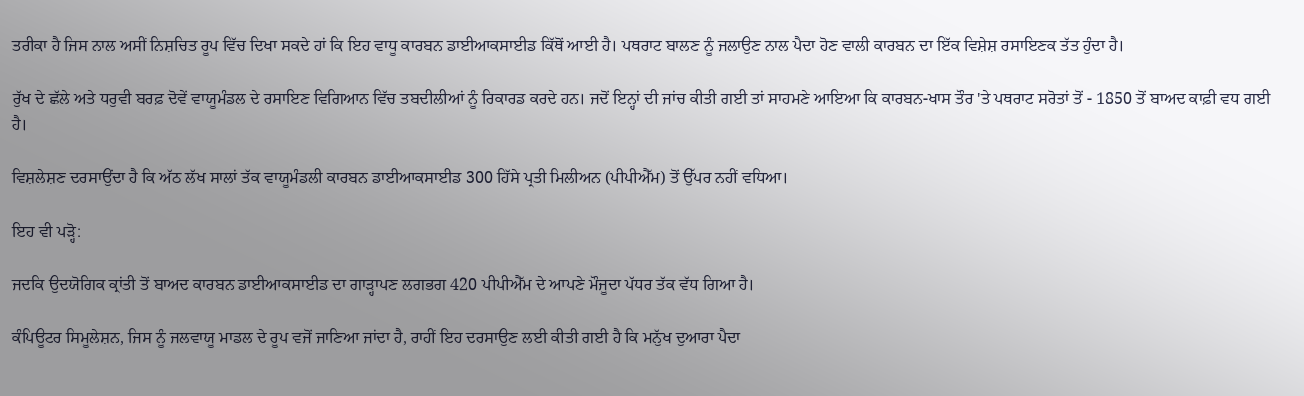ਤਰੀਕਾ ਹੈ ਜਿਸ ਨਾਲ ਅਸੀਂ ਨਿਸ਼ਚਿਤ ਰੂਪ ਵਿੱਚ ਦਿਖਾ ਸਕਦੇ ਹਾਂ ਕਿ ਇਹ ਵਾਧੂ ਕਾਰਬਨ ਡਾਈਆਕਸਾਈਡ ਕਿੱਥੋਂ ਆਈ ਹੈ। ਪਥਰਾਟ ਬਾਲਣ ਨੂੰ ਜਲਾਉਣ ਨਾਲ ਪੈਦਾ ਹੋਣ ਵਾਲੀ ਕਾਰਬਨ ਦਾ ਇੱਕ ਵਿਸ਼ੇਸ਼ ਰਸਾਇਣਕ ਤੱਤ ਹੁੰਦਾ ਹੈ।

ਰੁੱਖ ਦੇ ਛੱਲੇ ਅਤੇ ਧਰੁਵੀ ਬਰਫ਼ ਦੋਵੇਂ ਵਾਯੂਮੰਡਲ ਦੇ ਰਸਾਇਣ ਵਿਗਿਆਨ ਵਿੱਚ ਤਬਦੀਲੀਆਂ ਨੂੰ ਰਿਕਾਰਡ ਕਰਦੇ ਹਨ। ਜਦੋਂ ਇਨ੍ਹਾਂ ਦੀ ਜਾਂਚ ਕੀਤੀ ਗਈ ਤਾਂ ਸਾਹਮਣੇ ਆਇਆ ਕਿ ਕਾਰਬਨ-ਖਾਸ ਤੌਰ 'ਤੇ ਪਥਰਾਟ ਸਰੋਤਾਂ ਤੋਂ - 1850 ਤੋਂ ਬਾਅਦ ਕਾਫ਼ੀ ਵਧ ਗਈ ਹੈ।

ਵਿਸ਼ਲੇਸ਼ਣ ਦਰਸਾਉਂਦਾ ਹੈ ਕਿ ਅੱਠ ਲੱਖ ਸਾਲਾਂ ਤੱਕ ਵਾਯੂਮੰਡਲੀ ਕਾਰਬਨ ਡਾਈਆਕਸਾਈਡ 300 ਹਿੱਸੇ ਪ੍ਰਤੀ ਮਿਲੀਅਨ (ਪੀਪੀਐੱਮ) ਤੋਂ ਉੱਪਰ ਨਹੀਂ ਵਧਿਆ।

ਇਹ ਵੀ ਪੜ੍ਹੋ:

ਜਦਕਿ ਉਦਯੋਗਿਕ ਕ੍ਰਾਂਤੀ ਤੋਂ ਬਾਅਦ ਕਾਰਬਨ ਡਾਈਆਕਸਾਈਡ ਦਾ ਗਾੜ੍ਹਾਪਣ ਲਗਭਗ 420 ਪੀਪੀਐੱਮ ਦੇ ਆਪਣੇ ਮੌਜੂਦਾ ਪੱਧਰ ਤੱਕ ਵੱਧ ਗਿਆ ਹੈ।

ਕੰਪਿਊਟਰ ਸਿਮੂਲੇਸ਼ਨ, ਜਿਸ ਨੂੰ ਜਲਵਾਯੂ ਮਾਡਲ ਦੇ ਰੂਪ ਵਜੋਂ ਜਾਣਿਆ ਜਾਂਦਾ ਹੈ, ਰਾਹੀਂ ਇਹ ਦਰਸਾਉਣ ਲਈ ਕੀਤੀ ਗਈ ਹੈ ਕਿ ਮਨੁੱਖ ਦੁਆਰਾ ਪੈਦਾ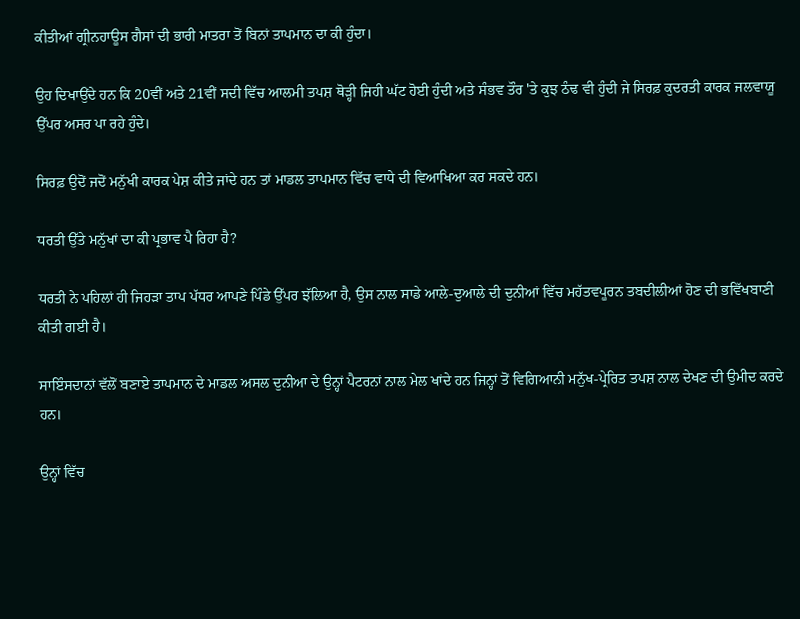ਕੀਤੀਆਂ ਗ੍ਰੀਨਹਾਊਸ ਗੈਸਾਂ ਦੀ ਭਾਰੀ ਮਾਤਰਾ ਤੋਂ ਬਿਨਾਂ ਤਾਪਮਾਨ ਦਾ ਕੀ ਹੁੰਦਾ।

ਉਹ ਦਿਖਾਉਂਦੇ ਹਨ ਕਿ 20ਵੀਂ ਅਤੇ 21ਵੀਂ ਸਦੀ ਵਿੱਚ ਆਲਮੀ ਤਪਸ਼ ਥੋੜ੍ਹੀ ਜਿਹੀ ਘੱਟ ਹੋਈ ਹੁੰਦੀ ਅਤੇ ਸੰਭਵ ਤੌਰ 'ਤੇ ਕੁਝ ਠੰਢ ਵੀ ਹੁੰਦੀ ਜੇ ਸਿਰਫ਼ ਕੁਦਰਤੀ ਕਾਰਕ ਜਲਵਾਯੂ ਉੱਪਰ ਅਸਰ ਪਾ ਰਹੇ ਹੁੰਦੇ।

ਸਿਰਫ਼ ਉਦੋਂ ਜਦੋਂ ਮਨੁੱਖੀ ਕਾਰਕ ਪੇਸ਼ ਕੀਤੇ ਜਾਂਦੇ ਹਨ ਤਾਂ ਮਾਡਲ ਤਾਪਮਾਨ ਵਿੱਚ ਵਾਧੇ ਦੀ ਵਿਆਖਿਆ ਕਰ ਸਕਦੇ ਹਨ।

ਧਰਤੀ ਉੱਤੇ ਮਨੁੱਖਾਂ ਦਾ ਕੀ ਪ੍ਰਭਾਵ ਪੈ ਰਿਹਾ ਹੈ?

ਧਰਤੀ ਨੇ ਪਹਿਲਾਂ ਹੀ ਜਿਹੜਾ ਤਾਪ ਪੱਧਰ ਆਪਣੇ ਪਿੰਡੇ ਉੱਪਰ ਝੱਲਿਆ ਹੈ, ਉਸ ਨਾਲ ਸਾਡੇ ਆਲੇ-ਦੁਆਲੇ ਦੀ ਦੁਨੀਆਂ ਵਿੱਚ ਮਹੱਤਵਪੂਰਨ ਤਬਦੀਲੀਆਂ ਹੋਣ ਦੀ ਭਵਿੱਖਬਾਣੀ ਕੀਤੀ ਗਈ ਹੈ।

ਸਾਇੰਸਦਾਨਾਂ ਵੱਲੋਂ ਬਣਾਏ ਤਾਪਮਾਨ ਦੇ ਮਾਡਲ ਅਸਲ ਦੁਨੀਆ ਦੇ ਉਨ੍ਹਾਂ ਪੈਟਰਨਾਂ ਨਾਲ ਮੇਲ ਖਾਂਦੇ ਹਨ ਜਿਨ੍ਹਾਂ ਤੋਂ ਵਿਗਿਆਨੀ ਮਨੁੱਖ-ਪ੍ਰੇਰਿਤ ਤਪਸ਼ ਨਾਲ ਦੇਖਣ ਦੀ ਉਮੀਦ ਕਰਦੇ ਹਨ।

ਉਨ੍ਹਾਂ ਵਿੱਚ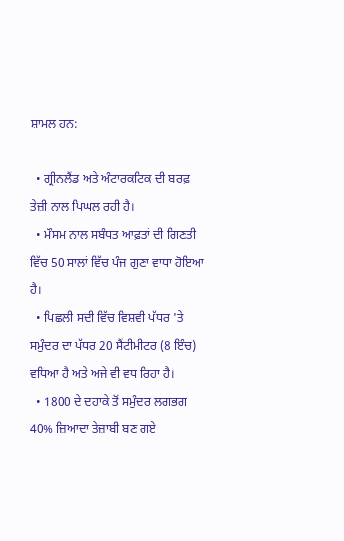ਸ਼ਾਮਲ ਹਨ:

  • ਗ੍ਰੀਨਲੈਂਡ ਅਤੇ ਅੰਟਾਰਕਟਿਕ ਦੀ ਬਰਫ਼ ਤੇਜ਼ੀ ਨਾਲ ਪਿਘਲ ਰਹੀ ਹੈ।
  • ਮੌਸਮ ਨਾਲ ਸਬੰਧਤ ਆਫ਼ਤਾਂ ਦੀ ਗਿਣਤੀ ਵਿੱਚ 50 ਸਾਲਾਂ ਵਿੱਚ ਪੰਜ ਗੁਣਾ ਵਾਧਾ ਹੋਇਆ ਹੈ।
  • ਪਿਛਲੀ ਸਦੀ ਵਿੱਚ ਵਿਸ਼ਵੀ ਪੱਧਰ 'ਤੇ ਸਮੁੰਦਰ ਦਾ ਪੱਧਰ 20 ਸੈਂਟੀਮੀਟਰ (8 ਇੰਚ) ਵਧਿਆ ਹੈ ਅਤੇ ਅਜੇ ਵੀ ਵਧ ਰਿਹਾ ਹੈ।
  • 1800 ਦੇ ਦਹਾਕੇ ਤੋਂ ਸਮੁੰਦਰ ਲਗਭਗ 40% ਜ਼ਿਆਦਾ ਤੇਜ਼ਾਬੀ ਬਣ ਗਏ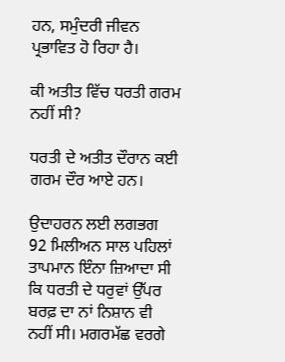ਹਨ, ਸਮੁੰਦਰੀ ਜੀਵਨ ਪ੍ਰਭਾਵਿਤ ਹੋ ਰਿਹਾ ਹੈ।

ਕੀ ਅਤੀਤ ਵਿੱਚ ਧਰਤੀ ਗਰਮ ਨਹੀਂ ਸੀ?

ਧਰਤੀ ਦੇ ਅਤੀਤ ਦੌਰਾਨ ਕਈ ਗਰਮ ਦੌਰ ਆਏ ਹਨ।

ਉਦਾਹਰਨ ਲਈ ਲਗਭਗ 92 ਮਿਲੀਅਨ ਸਾਲ ਪਹਿਲਾਂ ਤਾਪਮਾਨ ਇੰਨਾ ਜ਼ਿਆਦਾ ਸੀ ਕਿ ਧਰਤੀ ਦੇ ਧਰੁਵਾਂ ਉੱਪਰ ਬਰਫ਼ ਦਾ ਨਾਂ ਨਿਸ਼ਾਨ ਵੀ ਨਹੀਂ ਸੀ। ਮਗਰਮੱਛ ਵਰਗੇ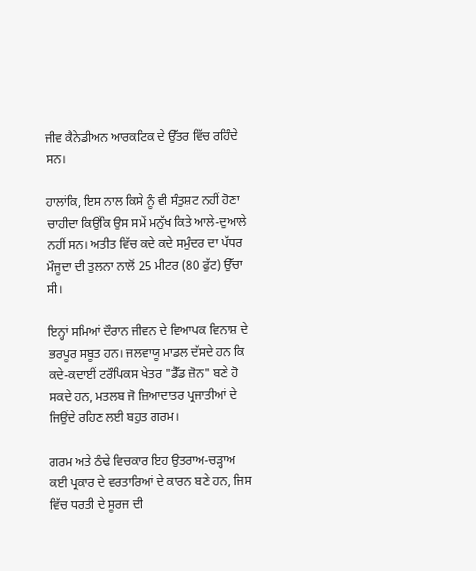ਜੀਵ ਕੈਨੇਡੀਅਨ ਆਰਕਟਿਕ ਦੇ ਉੱਤਰ ਵਿੱਚ ਰਹਿੰਦੇ ਸਨ।

ਹਾਲਾਂਕਿ, ਇਸ ਨਾਲ ਕਿਸੇ ਨੂੰ ਵੀ ਸੰਤੁਸ਼ਟ ਨਹੀਂ ਹੋਣਾ ਚਾਹੀਦਾ ਕਿਉਂਕਿ ਉਸ ਸਮੇਂ ਮਨੁੱਖ ਕਿਤੇ ਆਲੇ-ਦੁਆਲੇ ਨਹੀਂ ਸਨ। ਅਤੀਤ ਵਿੱਚ ਕਦੇ ਕਦੇ ਸਮੁੰਦਰ ਦਾ ਪੱਧਰ ਮੌਜੂਦਾ ਦੀ ਤੁਲਨਾ ਨਾਲੋਂ 25 ਮੀਟਰ (80 ਫੁੱਟ) ਉੱਚਾ ਸੀ।

ਇਨ੍ਹਾਂ ਸਮਿਆਂ ਦੌਰਾਨ ਜੀਵਨ ਦੇ ਵਿਆਪਕ ਵਿਨਾਸ਼ ਦੇ ਭਰਪੂਰ ਸਬੂਤ ਹਨ। ਜਲਵਾਯੂ ਮਾਡਲ ਦੱਸਦੇ ਹਨ ਕਿ ਕਦੇ-ਕਦਾਈਂ ਟਰੌਪਿਕਸ ਖੇਤਰ "ਡੈੱਡ ਜ਼ੋਨ" ਬਣੇ ਹੋ ਸਕਦੇ ਹਨ, ਮਤਲਬ ਜੋ ਜ਼ਿਆਦਾਤਰ ਪ੍ਰਜਾਤੀਆਂ ਦੇ ਜਿਉਂਦੇ ਰਹਿਣ ਲਈ ਬਹੁਤ ਗਰਮ।

ਗਰਮ ਅਤੇ ਠੰਢੇ ਵਿਚਕਾਰ ਇਹ ਉਤਰਾਅ-ਚੜ੍ਹਾਅ ਕਈ ਪ੍ਰਕਾਰ ਦੇ ਵਰਤਾਰਿਆਂ ਦੇ ਕਾਰਨ ਬਣੇ ਹਨ, ਜਿਸ ਵਿੱਚ ਧਰਤੀ ਦੇ ਸੂਰਜ ਦੀ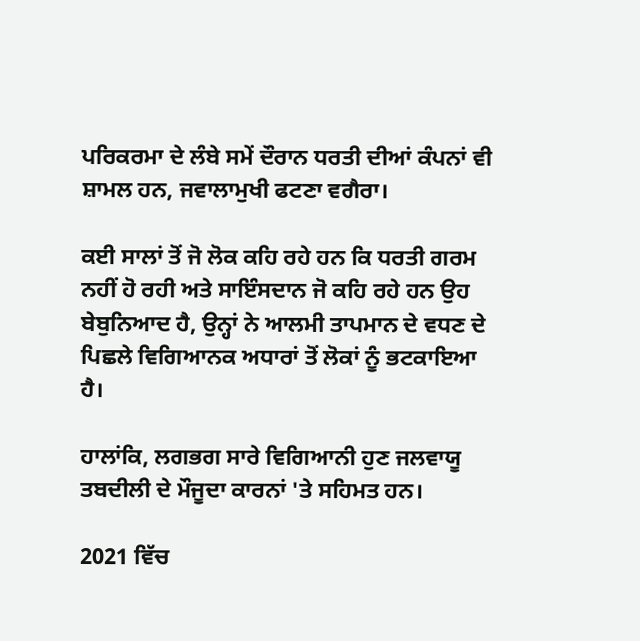ਪਰਿਕਰਮਾ ਦੇ ਲੰਬੇ ਸਮੇਂ ਦੌਰਾਨ ਧਰਤੀ ਦੀਆਂ ਕੰਪਨਾਂ ਵੀ ਸ਼ਾਮਲ ਹਨ, ਜਵਾਲਾਮੁਖੀ ਫਟਣਾ ਵਗੈਰਾ।

ਕਈ ਸਾਲਾਂ ਤੋਂ ਜੋ ਲੋਕ ਕਹਿ ਰਹੇ ਹਨ ਕਿ ਧਰਤੀ ਗਰਮ ਨਹੀਂ ਹੋ ਰਹੀ ਅਤੇ ਸਾਇੰਸਦਾਨ ਜੋ ਕਹਿ ਰਹੇ ਹਨ ਉਹ ਬੇਬੁਨਿਆਦ ਹੈ, ਉਨ੍ਹਾਂ ਨੇ ਆਲਮੀ ਤਾਪਮਾਨ ਦੇ ਵਧਣ ਦੇ ਪਿਛਲੇ ਵਿਗਿਆਨਕ ਅਧਾਰਾਂ ਤੋਂ ਲੋਕਾਂ ਨੂੰ ਭਟਕਾਇਆ ਹੈ।

ਹਾਲਾਂਕਿ, ਲਗਭਗ ਸਾਰੇ ਵਿਗਿਆਨੀ ਹੁਣ ਜਲਵਾਯੂ ਤਬਦੀਲੀ ਦੇ ਮੌਜੂਦਾ ਕਾਰਨਾਂ 'ਤੇ ਸਹਿਮਤ ਹਨ।

2021 ਵਿੱਚ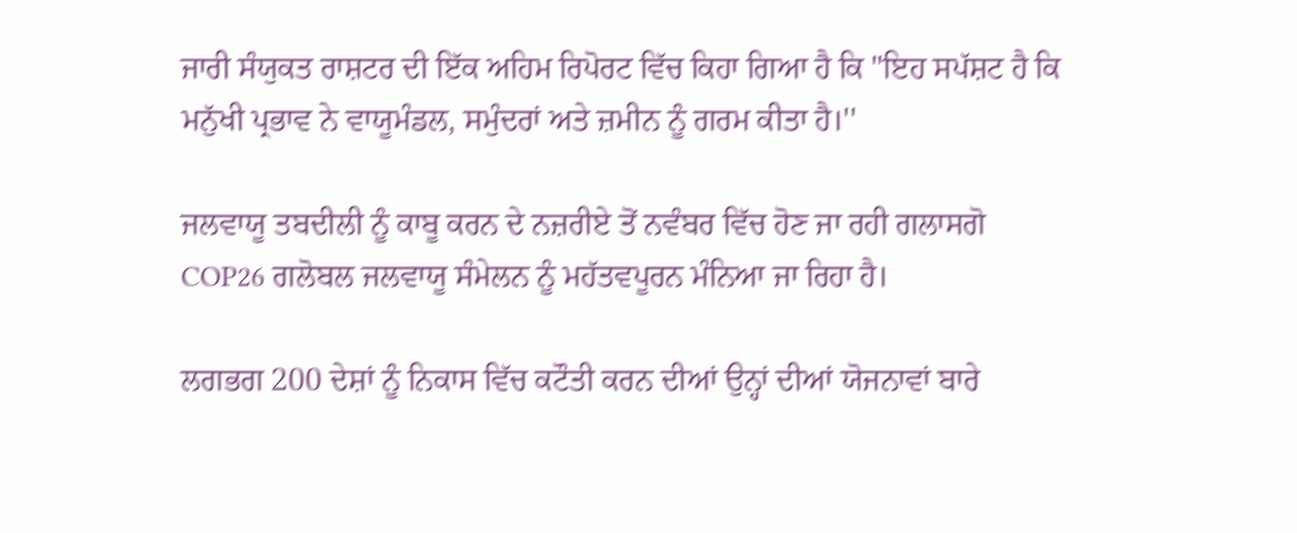ਜਾਰੀ ਸੰਯੁਕਤ ਰਾਸ਼ਟਰ ਦੀ ਇੱਕ ਅਹਿਮ ਰਿਪੋਰਟ ਵਿੱਚ ਕਿਹਾ ਗਿਆ ਹੈ ਕਿ "ਇਹ ਸਪੱਸ਼ਟ ਹੈ ਕਿ ਮਨੁੱਖੀ ਪ੍ਰਭਾਵ ਨੇ ਵਾਯੂਮੰਡਲ, ਸਮੁੰਦਰਾਂ ਅਤੇ ਜ਼ਮੀਨ ਨੂੰ ਗਰਮ ਕੀਤਾ ਹੈ।''

ਜਲਵਾਯੂ ਤਬਦੀਲੀ ਨੂੰ ਕਾਬੂ ਕਰਨ ਦੇ ਨਜ਼ਰੀਏ ਤੋਂ ਨਵੰਬਰ ਵਿੱਚ ਹੋਣ ਜਾ ਰਹੀ ਗਲਾਸਗੋ COP26 ਗਲੋਬਲ ਜਲਵਾਯੂ ਸੰਮੇਲਨ ਨੂੰ ਮਹੱਤਵਪੂਰਨ ਮੰਨਿਆ ਜਾ ਰਿਹਾ ਹੈ।

ਲਗਭਗ 200 ਦੇਸ਼ਾਂ ਨੂੰ ਨਿਕਾਸ ਵਿੱਚ ਕਟੌਤੀ ਕਰਨ ਦੀਆਂ ਉਨ੍ਹਾਂ ਦੀਆਂ ਯੋਜਨਾਵਾਂ ਬਾਰੇ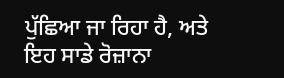ਪੁੱਛਿਆ ਜਾ ਰਿਹਾ ਹੈ, ਅਤੇ ਇਹ ਸਾਡੇ ਰੋਜ਼ਾਨਾ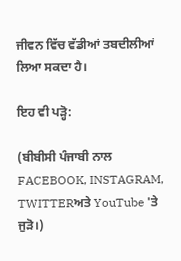ਜੀਵਨ ਵਿੱਚ ਵੱਡੀਆਂ ਤਬਦੀਲੀਆਂ ਲਿਆ ਸਕਦਾ ਹੈ।

ਇਹ ਵੀ ਪੜ੍ਹੋ:

(ਬੀਬੀਸੀ ਪੰਜਾਬੀ ਨਾਲ FACEBOOK, INSTAGRAM, TWITTERਅਤੇ YouTube 'ਤੇ ਜੁੜੋ।)